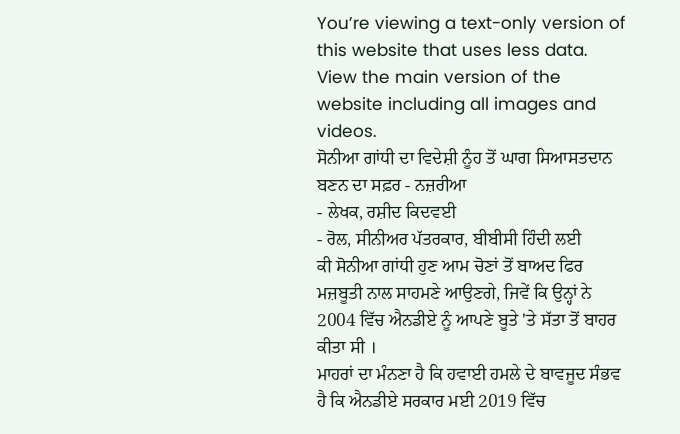You’re viewing a text-only version of this website that uses less data. View the main version of the website including all images and videos.
ਸੋਨੀਆ ਗਾਂਧੀ ਦਾ ਵਿਦੇਸ਼ੀ ਨੂੰਹ ਤੋਂ ਘਾਗ ਸਿਆਸਤਦਾਨ ਬਣਨ ਦਾ ਸਫ਼ਰ - ਨਜ਼ਰੀਆ
- ਲੇਖਕ, ਰਸ਼ੀਦ ਕਿਦਵਈ
- ਰੋਲ, ਸੀਨੀਅਰ ਪੱਤਰਕਾਰ, ਬੀਬੀਸੀ ਹਿੰਦੀ ਲਈ
ਕੀ ਸੋਨੀਆ ਗਾਂਧੀ ਹੁਣ ਆਮ ਚੋਣਾਂ ਤੋਂ ਬਾਅਦ ਫਿਰ ਮਜ਼ਬੂਤੀ ਨਾਲ ਸਾਹਮਣੇ ਆਉਣਗੇ, ਜਿਵੇਂ ਕਿ ਉਨ੍ਹਾਂ ਨੇ 2004 ਵਿੱਚ ਐਨਡੀਏ ਨੂੰ ਆਪਣੇ ਬੂਤੇ 'ਤੇ ਸੱਤਾ ਤੋਂ ਬਾਹਰ ਕੀਤਾ ਸੀ ।
ਮਾਹਰਾਂ ਦਾ ਮੰਨਣਾ ਹੈ ਕਿ ਹਵਾਈ ਹਮਲੇ ਦੇ ਬਾਵਜੂਦ ਸੰਭਵ ਹੈ ਕਿ ਐਨਡੀਏ ਸਰਕਾਰ ਮਈ 2019 ਵਿੱਚ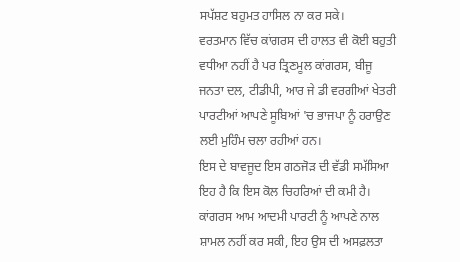ਸਪੱਸ਼ਟ ਬਹੁਮਤ ਹਾਸਿਲ ਨਾ ਕਰ ਸਕੇ।
ਵਰਤਮਾਨ ਵਿੱਚ ਕਾਂਗਰਸ ਦੀ ਹਾਲਤ ਵੀ ਕੋਈ ਬਹੁਤੀ ਵਧੀਆ ਨਹੀਂ ਹੈ ਪਰ ਤ੍ਰਿਣਮੂਲ ਕਾਂਗਰਸ, ਬੀਜੂ ਜਨਤਾ ਦਲ, ਟੀਡੀਪੀ, ਆਰ ਜੇ ਡੀ ਵਰਗੀਆਂ ਖੇਤਰੀ ਪਾਰਟੀਆਂ ਆਪਣੇ ਸੂਬਿਆਂ 'ਚ ਭਾਜਪਾ ਨੂੰ ਹਰਾਉਣ ਲਈ ਮੁਹਿੰਮ ਚਲਾ ਰਹੀਆਂ ਹਨ।
ਇਸ ਦੇ ਬਾਵਜੂਦ ਇਸ ਗਠਜੋੜ ਦੀ ਵੱਡੀ ਸਮੱਸਿਆ ਇਹ ਹੈ ਕਿ ਇਸ ਕੋਲ ਚਿਹਰਿਆਂ ਦੀ ਕਮੀ ਹੈ। ਕਾਂਗਰਸ ਆਮ ਆਦਮੀ ਪਾਰਟੀ ਨੂੰ ਆਪਣੇ ਨਾਲ ਸ਼ਾਮਲ ਨਹੀਂ ਕਰ ਸਕੀ, ਇਹ ਉਸ ਦੀ ਅਸਫ਼ਲਤਾ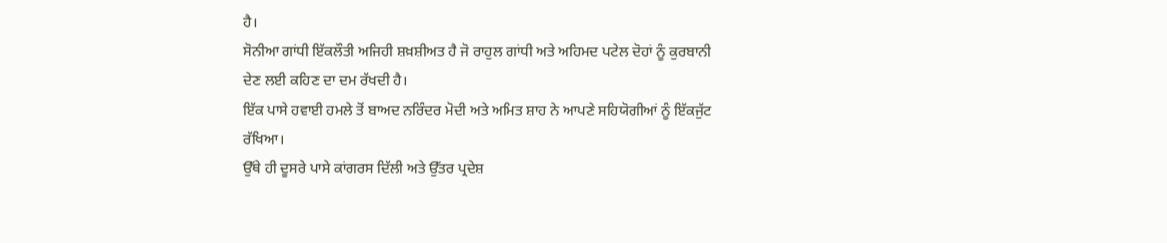ਹੈ।
ਸੋਨੀਆ ਗਾਂਧੀ ਇੱਕਲੌਤੀ ਅਜਿਹੀ ਸ਼ਖ਼ਸ਼ੀਅਤ ਹੈ ਜੋ ਰਾਹੁਲ ਗਾਂਧੀ ਅਤੇ ਅਹਿਮਦ ਪਟੇਲ ਦੋਹਾਂ ਨੂੰ ਕੁਰਬਾਨੀ ਦੇਣ ਲਈ ਕਹਿਣ ਦਾ ਦਮ ਰੱਖਦੀ ਹੈ।
ਇੱਕ ਪਾਸੇ ਹਵਾਈ ਹਮਲੇ ਤੋਂ ਬਾਅਦ ਨਰਿੰਦਰ ਮੋਦੀ ਅਤੇ ਅਮਿਤ ਸ਼ਾਹ ਨੇ ਆਪਣੇ ਸਹਿਯੋਗੀਆਂ ਨੂੰ ਇੱਕਜੁੱਟ ਰੱਖਿਆ।
ਉੱਥੇ ਹੀ ਦੂਸਰੇ ਪਾਸੇ ਕਾਂਗਰਸ ਦਿੱਲੀ ਅਤੇ ਉੱਤਰ ਪ੍ਰਦੇਸ਼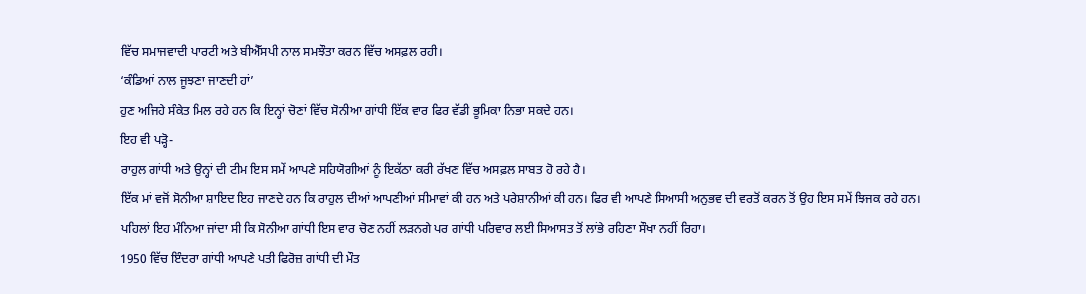ਵਿੱਚ ਸਮਾਜਵਾਦੀ ਪਾਰਟੀ ਅਤੇ ਬੀਐੱਸਪੀ ਨਾਲ ਸਮਝੌਤਾ ਕਰਨ ਵਿੱਚ ਅਸਫ਼ਲ ਰਹੀ।
‘ਕੰਡਿਆਂ ਨਾਲ ਜੂਝਣਾ ਜਾਣਦੀ ਹਾਂ’
ਹੁਣ ਅਜਿਹੇ ਸੰਕੇਤ ਮਿਲ ਰਹੇ ਹਨ ਕਿ ਇਨ੍ਹਾਂ ਚੋਣਾਂ ਵਿੱਚ ਸੋਨੀਆ ਗਾਂਧੀ ਇੱਕ ਵਾਰ ਫਿਰ ਵੱਡੀ ਭੂਮਿਕਾ ਨਿਭਾ ਸਕਦੇ ਹਨ।
ਇਹ ਵੀ ਪੜ੍ਹੋ-
ਰਾਹੁਲ ਗਾਂਧੀ ਅਤੇ ਉਨ੍ਹਾਂ ਦੀ ਟੀਮ ਇਸ ਸਮੇਂ ਆਪਣੇ ਸਹਿਯੋਗੀਆਂ ਨੂੰ ਇਕੱਠਾ ਕਰੀ ਰੱਖਣ ਵਿੱਚ ਅਸਫ਼ਲ ਸਾਬਤ ਹੋ ਰਹੇ ਹੈ।
ਇੱਕ ਮਾਂ ਵਜੋਂ ਸੋਨੀਆ ਸ਼ਾਇਦ ਇਹ ਜਾਣਦੇ ਹਨ ਕਿ ਰਾਹੁਲ ਦੀਆਂ ਆਪਣੀਆਂ ਸੀਮਾਵਾਂ ਕੀ ਹਨ ਅਤੇ ਪਰੇਸ਼ਾਨੀਆਂ ਕੀ ਹਨ। ਫਿਰ ਵੀ ਆਪਣੇ ਸਿਆਸੀ ਅਨੁਭਵ ਦੀ ਵਰਤੋਂ ਕਰਨ ਤੋਂ ਉਹ ਇਸ ਸਮੇਂ ਝਿਜਕ ਰਹੇ ਹਨ।
ਪਹਿਲਾਂ ਇਹ ਮੰਨਿਆ ਜਾਂਦਾ ਸੀ ਕਿ ਸੋਨੀਆ ਗਾਂਧੀ ਇਸ ਵਾਰ ਚੋਣ ਨਹੀਂ ਲੜਨਗੇ ਪਰ ਗਾਂਧੀ ਪਰਿਵਾਰ ਲਈ ਸਿਆਸਤ ਤੋਂ ਲਾਂਭੇ ਰਹਿਣਾ ਸੌਖਾ ਨਹੀਂ ਰਿਹਾ।
1950 ਵਿੱਚ ਇੰਦਰਾ ਗਾਂਧੀ ਆਪਣੇ ਪਤੀ ਫਿਰੋਜ਼ ਗਾਂਧੀ ਦੀ ਮੌਤ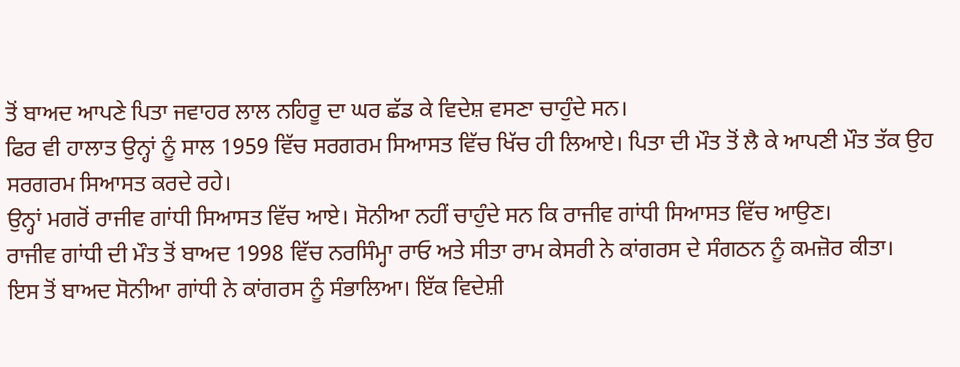ਤੋਂ ਬਾਅਦ ਆਪਣੇ ਪਿਤਾ ਜਵਾਹਰ ਲਾਲ ਨਹਿਰੂ ਦਾ ਘਰ ਛੱਡ ਕੇ ਵਿਦੇਸ਼ ਵਸਣਾ ਚਾਹੁੰਦੇ ਸਨ।
ਫਿਰ ਵੀ ਹਾਲਾਤ ਉਨ੍ਹਾਂ ਨੂੰ ਸਾਲ 1959 ਵਿੱਚ ਸਰਗਰਮ ਸਿਆਸਤ ਵਿੱਚ ਖਿੱਚ ਹੀ ਲਿਆਏ। ਪਿਤਾ ਦੀ ਮੌਤ ਤੋਂ ਲੈ ਕੇ ਆਪਣੀ ਮੌਤ ਤੱਕ ਉਹ ਸਰਗਰਮ ਸਿਆਸਤ ਕਰਦੇ ਰਹੇ।
ਉਨ੍ਹਾਂ ਮਗਰੋਂ ਰਾਜੀਵ ਗਾਂਧੀ ਸਿਆਸਤ ਵਿੱਚ ਆਏ। ਸੋਨੀਆ ਨਹੀਂ ਚਾਹੁੰਦੇ ਸਨ ਕਿ ਰਾਜੀਵ ਗਾਂਧੀ ਸਿਆਸਤ ਵਿੱਚ ਆਉਣ।
ਰਾਜੀਵ ਗਾਂਧੀ ਦੀ ਮੌਤ ਤੋਂ ਬਾਅਦ 1998 ਵਿੱਚ ਨਰਸਿੰਮ੍ਹਾ ਰਾਓ ਅਤੇ ਸੀਤਾ ਰਾਮ ਕੇਸਰੀ ਨੇ ਕਾਂਗਰਸ ਦੇ ਸੰਗਠਨ ਨੂੰ ਕਮਜ਼ੋਰ ਕੀਤਾ।
ਇਸ ਤੋਂ ਬਾਅਦ ਸੋਨੀਆ ਗਾਂਧੀ ਨੇ ਕਾਂਗਰਸ ਨੂੰ ਸੰਭਾਲਿਆ। ਇੱਕ ਵਿਦੇਸ਼ੀ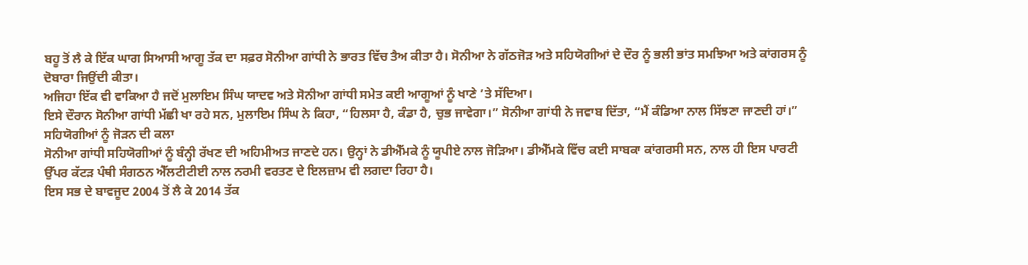ਬਹੂ ਤੋਂ ਲੈ ਕੇ ਇੱਕ ਘਾਗ ਸਿਆਸੀ ਆਗੂ ਤੱਕ ਦਾ ਸਫ਼ਰ ਸੋਨੀਆ ਗਾਂਧੀ ਨੇ ਭਾਰਤ ਵਿੱਚ ਤੈਅ ਕੀਤਾ ਹੈ। ਸੋਨੀਆ ਨੇ ਗੱਠਜੋੜ ਅਤੇ ਸਹਿਯੋਗੀਆਂ ਦੇ ਦੌਰ ਨੂੰ ਭਲੀ ਭਾਂਤ ਸਮਝਿਆ ਅਤੇ ਕਾਂਗਰਸ ਨੂੰ ਦੋਬਾਰਾ ਜਿਉਂਦੀ ਕੀਤਾ।
ਅਜਿਹਾ ਇੱਕ ਵੀ ਵਾਕਿਆ ਹੈ ਜਦੋਂ ਮੁਲਾਇਮ ਸਿੰਘ ਯਾਦਵ ਅਤੇ ਸੋਨੀਆ ਗਾਂਧੀ ਸਮੇਤ ਕਈ ਆਗੂਆਂ ਨੂੰ ਖਾਣੇ ’ਤੇ ਸੱਦਿਆ।
ਇਸੇ ਦੌਰਾਨ ਸੋਨੀਆ ਗਾਂਧੀ ਮੱਛੀ ਖਾ ਰਹੇ ਸਨ, ਮੁਲਾਇਮ ਸਿੰਘ ਨੇ ਕਿਹਾ, “ਹਿਲਸਾ ਹੈ, ਕੰਡਾ ਹੈ, ਚੁਭ ਜਾਵੇਗਾ।” ਸੋਨੀਆ ਗਾਂਧੀ ਨੇ ਜਵਾਬ ਦਿੱਤਾ, “ਮੈਂ ਕੰਡਿਆ ਨਾਲ ਸਿੱਝਣਾ ਜਾਣਦੀ ਹਾਂ।”
ਸਹਿਯੋਗੀਆਂ ਨੂੰ ਜੋੜਨ ਦੀ ਕਲਾ
ਸੋਨੀਆ ਗਾਂਧੀ ਸਹਿਯੋਗੀਆਂ ਨੂੰ ਬੰਨ੍ਹੀ ਰੱਖਣ ਦੀ ਅਹਿਮੀਅਤ ਜਾਣਦੇ ਹਨ। ਉਨ੍ਹਾਂ ਨੇ ਡੀਐੱਮਕੇ ਨੂੰ ਯੂਪੀਏ ਨਾਲ ਜੋੜਿਆ। ਡੀਐੱਮਕੇ ਵਿੱਚ ਕਈ ਸਾਬਕਾ ਕਾਂਗਰਸੀ ਸਨ, ਨਾਲ ਹੀ ਇਸ ਪਾਰਟੀ ਉੱਪਰ ਕੱਟੜ ਪੰਥੀ ਸੰਗਠਨ ਐੱਲਟੀਟੀਈ ਨਾਲ ਨਰਮੀ ਵਰਤਣ ਦੇ ਇਲਜ਼ਾਮ ਵੀ ਲਗਦਾ ਰਿਹਾ ਹੈ।
ਇਸ ਸਭ ਦੇ ਬਾਵਜੂਦ 2004 ਤੋਂ ਲੈ ਕੇ 2014 ਤੱਕ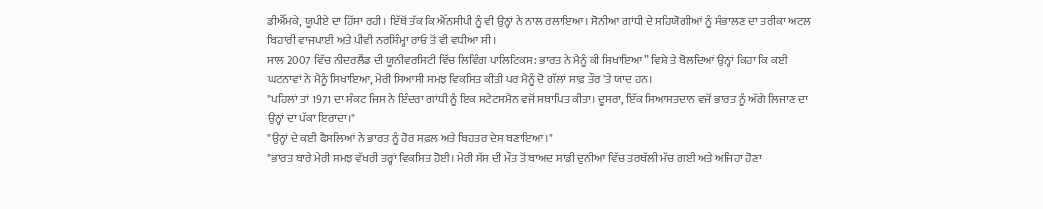ਡੀਐੱਮਕੇ, ਯੂਪੀਏ ਦਾ ਹਿੱਸਾ ਰਹੀ। ਇੱਥੋਂ ਤੱਕ ਕਿ ਐੱਨਸੀਪੀ ਨੂੰ ਵੀ ਉਨ੍ਹਾਂ ਨੇ ਨਾਲ ਰਲਾਇਆ। ਸੋਨੀਆ ਗਾਂਧੀ ਦੇ ਸਹਿਯੋਗੀਆਂ ਨੂੰ ਸੰਭਾਲਣ ਦਾ ਤਰੀਕਾ ਅਟਲ ਬਿਹਾਰੀ ਵਾਜਪਾਈ ਅਤੇ ਪੀਵੀ ਨਰਸਿੰਮ੍ਹਾ ਰਾਓ ਤੋਂ ਵੀ ਵਧੀਆ ਸੀ।
ਸਾਲ 2007 ਵਿੱਚ ਨੀਦਰਲੈਂਡ ਦੀ ਯੂਨੀਵਰਸਿਟੀ ਵਿੱਚ ਲਿਵਿੰਗ ਪਾਲਿਟਿਕਸ: ਭਾਰਤ ਨੇ ਮੈਨੂੰ ਕੀ ਸਿਖਾਇਆ” ਵਿਸ਼ੇ ਤੇ ਬੋਲਦਿਆਂ ਉਨ੍ਹਾਂ ਕਿਹਾ ਕਿ ਕਈ ਘਟਨਾਵਾਂ ਨੇ ਮੈਨੂੰ ਸਿਖਾਇਆ, ਮੇਰੀ ਸਿਆਸੀ ਸਮਝ ਵਿਕਸਿਤ ਕੀਤੀ ਪਰ ਮੈਨੂੰ ਦੋ ਗੱਲਾਂ ਸਾਫ਼ ਤੌਰ 'ਤੇ ਯਾਦ ਹਨ।
"ਪਹਿਲਾਂ ਤਾਂ 1971 ਦਾ ਸੰਕਟ ਜਿਸ ਨੇ ਇੰਦਰਾ ਗਾਂਧੀ ਨੂੰ ਇਕ ਸਟੇਟਸਮੈਨ ਵਜੋਂ ਸਥਾਪਿਤ ਕੀਤਾ। ਦੂਸਰਾ, ਇੱਕ ਸਿਆਸਤਦਾਨ ਵਜੋਂ ਭਾਰਤ ਨੂੰ ਅੱਗੇ ਲਿਜਾਣ ਦਾ ਉਨ੍ਹਾਂ ਦਾ ਪੱਕਾ ਇਰਾਦਾ।"
"ਉਨ੍ਹਾਂ ਦੇ ਕਈ ਫੈਸਲਿਆਂ ਨੇ ਭਾਰਤ ਨੂੰ ਹੋਰ ਸਫ਼ਲ ਅਤੇ ਬਿਹਤਰ ਦੇਸ ਬਣਾਇਆ।"
"ਭਾਰਤ ਬਾਰੇ ਮੇਰੀ ਸਮਝ ਵੱਖਰੀ ਤਰ੍ਹਾਂ ਵਿਕਸਿਤ ਹੋਈ। ਮੇਰੀ ਸੱਸ ਦੀ ਮੌਤ ਤੋਂ ਬਾਅਦ ਸਾਡੀ ਦੁਨੀਆ ਵਿੱਚ ਤਰਥੱਲੀ ਮੱਚ ਗਈ ਅਤੇ ਅਜਿਹਾ ਹੋਣਾ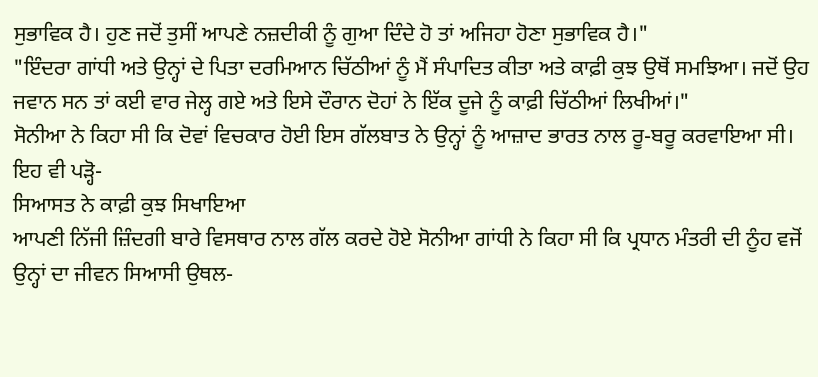ਸੁਭਾਵਿਕ ਹੈ। ਹੁਣ ਜਦੋਂ ਤੁਸੀਂ ਆਪਣੇ ਨਜ਼ਦੀਕੀ ਨੂੰ ਗੁਆ ਦਿੰਦੇ ਹੋ ਤਾਂ ਅਜਿਹਾ ਹੋਣਾ ਸੁਭਾਵਿਕ ਹੈ।"
"ਇੰਦਰਾ ਗਾਂਧੀ ਅਤੇ ਉਨ੍ਹਾਂ ਦੇ ਪਿਤਾ ਦਰਮਿਆਨ ਚਿੱਠੀਆਂ ਨੂੰ ਮੈਂ ਸੰਪਾਦਿਤ ਕੀਤਾ ਅਤੇ ਕਾਫ਼ੀ ਕੁਝ ਉਥੋਂ ਸਮਝਿਆ। ਜਦੋਂ ਉਹ ਜਵਾਨ ਸਨ ਤਾਂ ਕਈ ਵਾਰ ਜੇਲ੍ਹ ਗਏ ਅਤੇ ਇਸੇ ਦੌਰਾਨ ਦੋਹਾਂ ਨੇ ਇੱਕ ਦੂਜੇ ਨੂੰ ਕਾਫ਼ੀ ਚਿੱਠੀਆਂ ਲਿਖੀਆਂ।"
ਸੋਨੀਆ ਨੇ ਕਿਹਾ ਸੀ ਕਿ ਦੋਵਾਂ ਵਿਚਕਾਰ ਹੋਈ ਇਸ ਗੱਲਬਾਤ ਨੇ ਉਨ੍ਹਾਂ ਨੂੰ ਆਜ਼ਾਦ ਭਾਰਤ ਨਾਲ ਰੂ-ਬਰੂ ਕਰਵਾਇਆ ਸੀ।
ਇਹ ਵੀ ਪੜ੍ਹੋ-
ਸਿਆਸਤ ਨੇ ਕਾਫ਼ੀ ਕੁਝ ਸਿਖਾਇਆ
ਆਪਣੀ ਨਿੱਜੀ ਜ਼ਿੰਦਗੀ ਬਾਰੇ ਵਿਸਥਾਰ ਨਾਲ ਗੱਲ ਕਰਦੇ ਹੋਏ ਸੋਨੀਆ ਗਾਂਧੀ ਨੇ ਕਿਹਾ ਸੀ ਕਿ ਪ੍ਰਧਾਨ ਮੰਤਰੀ ਦੀ ਨੂੰਹ ਵਜੋਂ ਉਨ੍ਹਾਂ ਦਾ ਜੀਵਨ ਸਿਆਸੀ ਉਥਲ-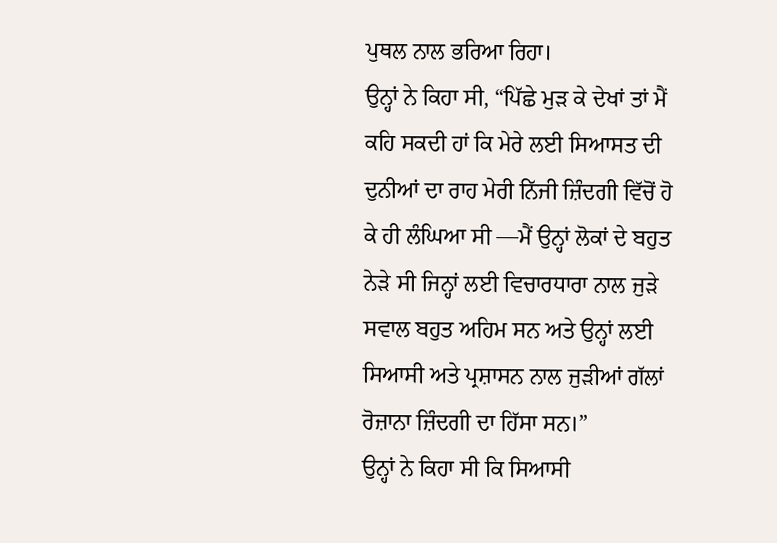ਪੁਥਲ ਨਾਲ ਭਰਿਆ ਰਿਹਾ।
ਉਨ੍ਹਾਂ ਨੇ ਕਿਹਾ ਸੀ, “ਪਿੱਛੇ ਮੁੜ ਕੇ ਦੇਖਾਂ ਤਾਂ ਮੈਂ ਕਹਿ ਸਕਦੀ ਹਾਂ ਕਿ ਮੇਰੇ ਲਈ ਸਿਆਸਤ ਦੀ ਦੁਨੀਆਂ ਦਾ ਰਾਹ ਮੇਰੀ ਨਿੱਜੀ ਜ਼ਿੰਦਗੀ ਵਿੱਚੋਂ ਹੋ ਕੇ ਹੀ ਲੰਘਿਆ ਸੀ —ਮੈਂ ਉਨ੍ਹਾਂ ਲੋਕਾਂ ਦੇ ਬਹੁਤ ਨੇੜੇ ਸੀ ਜਿਨ੍ਹਾਂ ਲਈ ਵਿਚਾਰਧਾਰਾ ਨਾਲ ਜੁੜੇ ਸਵਾਲ ਬਹੁਤ ਅਹਿਮ ਸਨ ਅਤੇ ਉਨ੍ਹਾਂ ਲਈ ਸਿਆਸੀ ਅਤੇ ਪ੍ਰਸ਼ਾਸਨ ਨਾਲ ਜੁੜੀਆਂ ਗੱਲਾਂ ਰੋਜ਼ਾਨਾ ਜ਼ਿੰਦਗੀ ਦਾ ਹਿੱਸਾ ਸਨ।”
ਉਨ੍ਹਾਂ ਨੇ ਕਿਹਾ ਸੀ ਕਿ ਸਿਆਸੀ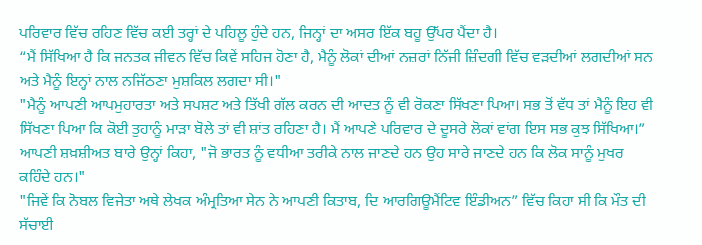ਪਰਿਵਾਰ ਵਿੱਚ ਰਹਿਣ ਵਿੱਚ ਕਈ ਤਰ੍ਹਾਂ ਦੇ ਪਹਿਲੂ ਹੁੰਦੇ ਹਨ, ਜਿਨ੍ਹਾਂ ਦਾ ਅਸਰ ਇੱਕ ਬਹੂ ਉੱਪਰ ਪੈਂਦਾ ਹੈ।
“ਮੈਂ ਸਿੱਖਿਆ ਹੈ ਕਿ ਜਨਤਕ ਜੀਵਨ ਵਿੱਚ ਕਿਵੇਂ ਸਹਿਜ ਹੋਣਾ ਹੈ, ਮੈਨੂੰ ਲੋਕਾਂ ਦੀਆਂ ਨਜ਼ਰਾਂ ਨਿੱਜੀ ਜ਼ਿੰਦਗੀ ਵਿੱਚ ਵੜਦੀਆਂ ਲਗਦੀਆਂ ਸਨ ਅਤੇ ਮੈਨੂੰ ਇਨ੍ਹਾਂ ਨਾਲ ਨਜਿੱਠਣਾ ਮੁਸ਼ਕਿਲ ਲਗਦਾ ਸੀ।"
"ਮੈਨੂੰ ਆਪਣੀ ਆਪਮੁਹਾਰਤਾ ਅਤੇ ਸਪਸ਼ਟ ਅਤੇ ਤਿੱਖੀ ਗੱਲ ਕਰਨ ਦੀ ਆਦਤ ਨੂੰ ਵੀ ਰੋਕਣਾ ਸਿੱਖਣਾ ਪਿਆ। ਸਭ ਤੋਂ ਵੱਧ ਤਾਂ ਮੈਨੂੰ ਇਹ ਵੀ ਸਿੱਖਣਾ ਪਿਆ ਕਿ ਕੋਈ ਤੁਹਾਨੂੰ ਮਾੜਾ ਬੋਲੇ ਤਾਂ ਵੀ ਸ਼ਾਂਤ ਰਹਿਣਾ ਹੈ। ਮੈਂ ਆਪਣੇ ਪਰਿਵਾਰ ਦੇ ਦੂਸਰੇ ਲੋਕਾਂ ਵਾਂਗ ਇਸ ਸਭ ਕੁਝ ਸਿੱਖਿਆ।”
ਆਪਣੀ ਸ਼ਖ਼ਸ਼ੀਅਤ ਬਾਰੇ ਉਨ੍ਹਾਂ ਕਿਹਾ, "ਜੋ ਭਾਰਤ ਨੂੰ ਵਧੀਆ ਤਰੀਕੇ ਨਾਲ ਜਾਣਦੇ ਹਨ ਉਹ ਸਾਰੇ ਜਾਣਦੇ ਹਨ ਕਿ ਲੋਕ ਸਾਨੂੰ ਮੁਖਰ ਕਹਿੰਦੇ ਹਨ।"
"ਜਿਵੇਂ ਕਿ ਨੋਬਲ ਵਿਜੇਤਾ ਅਥੇ ਲੇਖਕ ਅੰਮ੍ਰਤਿਆ ਸੇਨ ਨੇ ਆਪਣੀ ਕਿਤਾਬ, ਦਿ ਆਰਗਿਊਮੈਂਟਿਵ ਇੰਡੀਅਨ” ਵਿੱਚ ਕਿਹਾ ਸੀ ਕਿ ਮੌਤ ਦੀ ਸੱਚਾਈ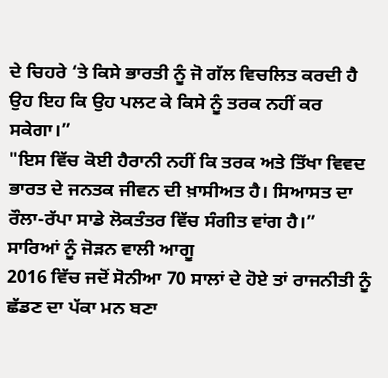ਦੇ ਚਿਹਰੇ ‘ਤੇ ਕਿਸੇ ਭਾਰਤੀ ਨੂੰ ਜੋ ਗੱਲ ਵਿਚਲਿਤ ਕਰਦੀ ਹੈ ਉਹ ਇਹ ਕਿ ਉਹ ਪਲਟ ਕੇ ਕਿਸੇ ਨੂੰ ਤਰਕ ਨਹੀਂ ਕਰ ਸਕੇਗਾ।”
"ਇਸ ਵਿੱਚ ਕੋਈ ਹੈਰਾਨੀ ਨਹੀਂ ਕਿ ਤਰਕ ਅਤੇ ਤਿੱਖਾ ਵਿਵਦ ਭਾਰਤ ਦੇ ਜਨਤਕ ਜੀਵਨ ਦੀ ਖ਼ਾਸੀਅਤ ਹੈ। ਸਿਆਸਤ ਦਾ ਰੌਲਾ-ਰੱਪਾ ਸਾਡੇ ਲੋਕਤੰਤਰ ਵਿੱਚ ਸੰਗੀਤ ਵਾਂਗ ਹੈ।”
ਸਾਰਿਆਂ ਨੂੰ ਜੋੜਨ ਵਾਲੀ ਆਗੂ
2016 ਵਿੱਚ ਜਦੋਂ ਸੋਨੀਆ 70 ਸਾਲਾਂ ਦੇ ਹੋਏ ਤਾਂ ਰਾਜਨੀਤੀ ਨੂੰ ਛੱਡਣ ਦਾ ਪੱਕਾ ਮਨ ਬਣਾ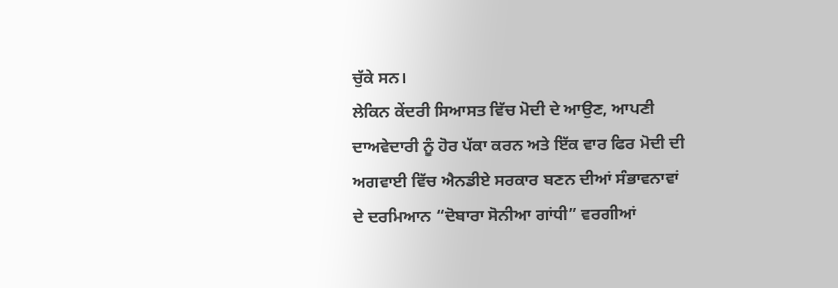ਚੁੱਕੇ ਸਨ।
ਲੇਕਿਨ ਕੇਂਦਰੀ ਸਿਆਸਤ ਵਿੱਚ ਮੋਦੀ ਦੇ ਆਉਣ, ਆਪਣੀ ਦਾਅਵੇਦਾਰੀ ਨੂੰ ਹੋਰ ਪੱਕਾ ਕਰਨ ਅਤੇ ਇੱਕ ਵਾਰ ਫਿਰ ਮੋਦੀ ਦੀ ਅਗਵਾਈ ਵਿੱਚ ਐਨਡੀਏ ਸਰਕਾਰ ਬਣਨ ਦੀਆਂ ਸੰਭਾਵਨਾਵਾਂ ਦੇ ਦਰਮਿਆਨ “ਦੋਬਾਰਾ ਸੋਨੀਆ ਗਾਂਧੀ” ਵਰਗੀਆਂ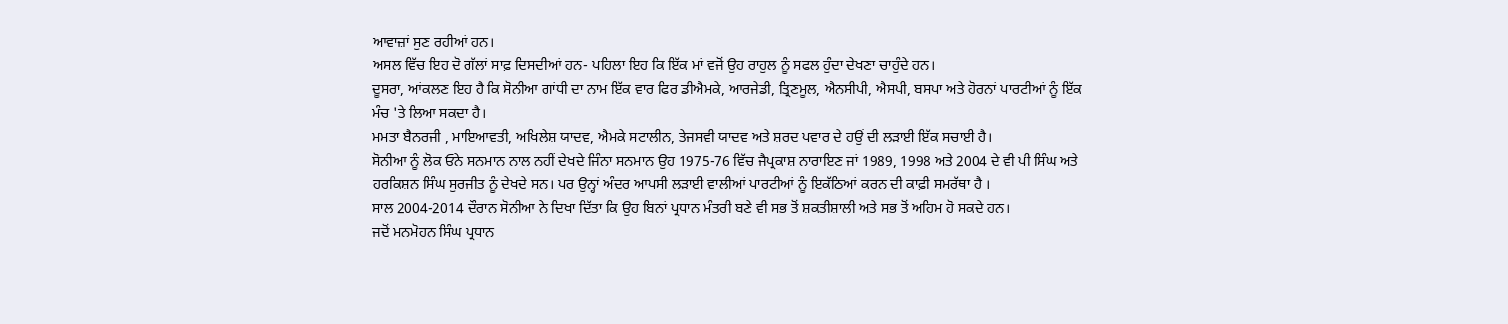ਆਵਾਜ਼ਾਂ ਸੁਣ ਰਹੀਆਂ ਹਨ।
ਅਸਲ ਵਿੱਚ ਇਹ ਦੋ ਗੱਲਾਂ ਸਾਫ਼ ਦਿਸਦੀਆਂ ਹਨ- ਪਹਿਲਾ ਇਹ ਕਿ ਇੱਕ ਮਾਂ ਵਜੋਂ ਉਹ ਰਾਹੁਲ ਨੂੰ ਸਫਲ ਹੁੰਦਾ ਦੇਖਣਾ ਚਾਹੁੰਦੇ ਹਨ।
ਦੂਸਰਾ, ਆਂਕਲਣ ਇਹ ਹੈ ਕਿ ਸੋਨੀਆ ਗਾਂਧੀ ਦਾ ਨਾਮ ਇੱਕ ਵਾਰ ਫਿਰ ਡੀਐਮਕੇ, ਆਰਜੇਡੀ, ਤ੍ਰਿਣਮੂਲ, ਐਨਸੀਪੀ, ਐਸਪੀ, ਬਸਪਾ ਅਤੇ ਹੋਰਨਾਂ ਪਾਰਟੀਆਂ ਨੂੰ ਇੱਕ ਮੰਚ 'ਤੇ ਲਿਆ ਸਕਦਾ ਹੈ।
ਮਮਤਾ ਬੈਨਰਜੀ , ਮਾਇਆਵਤੀ, ਅਖਿਲੇਸ਼ ਯਾਦਵ, ਐਮਕੇ ਸਟਾਲੀਨ, ਤੇਜਸਵੀ ਯਾਦਵ ਅਤੇ ਸ਼ਰਦ ਪਵਾਰ ਦੇ ਹਉਂ ਦੀ ਲੜਾਈ ਇੱਕ ਸਚਾਈ ਹੈ।
ਸੋਨੀਆ ਨੂੰ ਲੋਕ ਓਨੇ ਸਨਮਾਨ ਨਾਲ ਨਹੀਂ ਦੇਖਦੇ ਜਿੰਨਾ ਸਨਮਾਨ ਉਹ 1975-76 ਵਿੱਚ ਜੈਪ੍ਰਕਾਸ਼ ਨਾਰਾਇਣ ਜਾਂ 1989, 1998 ਅਤੇ 2004 ਦੇ ਵੀ ਪੀ ਸਿੰਘ ਅਤੇ ਹਰਕਿਸ਼ਨ ਸਿੰਘ ਸੁਰਜੀਤ ਨੂੰ ਦੇਖਦੇ ਸਨ। ਪਰ ਉਨ੍ਹਾਂ ਅੰਦਰ ਆਪਸੀ ਲੜਾਈ ਵਾਲੀਆਂ ਪਾਰਟੀਆਂ ਨੂੰ ਇਕੱਠਿਆਂ ਕਰਨ ਦੀ ਕਾਫ਼ੀ ਸਮਰੱਥਾ ਹੈ ।
ਸਾਲ 2004-2014 ਦੌਰਾਨ ਸੋਨੀਆ ਨੇ ਦਿਖਾ ਦਿੱਤਾ ਕਿ ਉਹ ਬਿਨਾਂ ਪ੍ਰਧਾਨ ਮੰਤਰੀ ਬਣੇ ਵੀ ਸਭ ਤੋਂ ਸ਼ਕਤੀਸ਼ਾਲੀ ਅਤੇ ਸਭ ਤੋਂ ਅਹਿਮ ਹੋ ਸਕਦੇ ਹਨ।
ਜਦੋਂ ਮਨਮੋਹਨ ਸਿੰਘ ਪ੍ਰਧਾਨ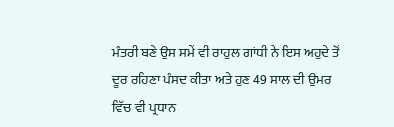ਮੰਤਰੀ ਬਣੇ ਉਸ ਸਮੇਂ ਵੀ ਰਾਹੁਲ ਗਾਂਧੀ ਨੇ ਇਸ ਅਹੁਦੇ ਤੋਂ ਦੂਰ ਰਹਿਣਾ ਪੰਸਦ ਕੀਤਾ ਅਤੇ ਹੁਣ 49 ਸਾਲ ਦੀ ਉਮਰ ਵਿੱਚ ਵੀ ਪ੍ਰਧਾਨ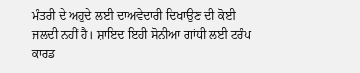ਮੰਤਰੀ ਦੇ ਅਹੁਦੇ ਲਈ ਦਾਅਵੇਦਾਰੀ ਦਿਖਾਉਣ ਦੀ ਕੋਈ ਜਲਦੀ ਨਹੀਂ ਹੈ। ਸ਼ਾਇਦ ਇਹੀ ਸੋਨੀਆ ਗਾਂਧੀ ਲਈ ਟਰੰਪ ਕਾਰਡ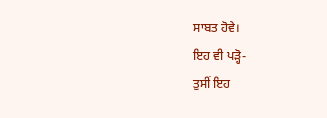ਸਾਬਤ ਹੋਵੇ।
ਇਹ ਵੀ ਪੜ੍ਹੋ-
ਤੁਸੀਂ ਇਹ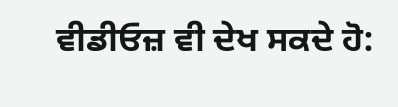ਵੀਡੀਓਜ਼ ਵੀ ਦੇਖ ਸਕਦੇ ਹੋ: